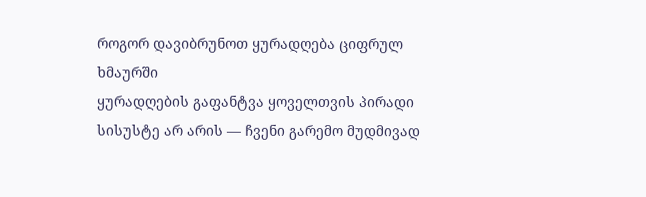როგორ დავიბრუნოთ ყურადღება ციფრულ ხმაურში
ყურადღების გაფანტვა ყოველთვის პირადი სისუსტე არ არის — ჩვენი გარემო მუდმივად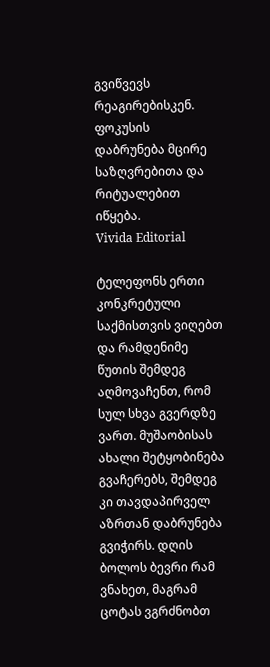გვიწვევს რეაგირებისკენ. ფოკუსის დაბრუნება მცირე საზღვრებითა და რიტუალებით იწყება.
Vivida Editorial

ტელეფონს ერთი კონკრეტული საქმისთვის ვიღებთ და რამდენიმე წუთის შემდეგ აღმოვაჩენთ, რომ სულ სხვა გვერდზე ვართ. მუშაობისას ახალი შეტყობინება გვაჩერებს, შემდეგ კი თავდაპირველ აზრთან დაბრუნება გვიჭირს. დღის ბოლოს ბევრი რამ ვნახეთ, მაგრამ ცოტას ვგრძნობთ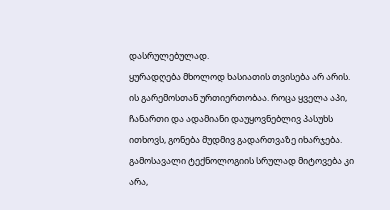დასრულებულად.
ყურადღება მხოლოდ ხასიათის თვისება არ არის. ის გარემოსთან ურთიერთობაა. როცა ყველა აპი, ჩანართი და ადამიანი დაუყოვნებლივ პასუხს ითხოვს, გონება მუდმივ გადართვაზე იხარჯება. გამოსავალი ტექნოლოგიის სრულად მიტოვება კი არა,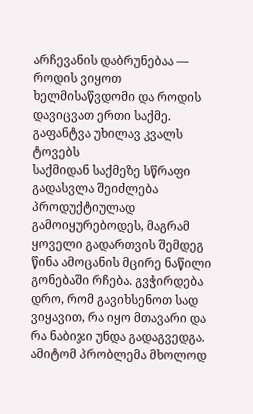არჩევანის დაბრუნებაა — როდის ვიყოთ ხელმისაწვდომი და როდის დავიცვათ ერთი საქმე.
გაფანტვა უხილავ კვალს ტოვებს
საქმიდან საქმეზე სწრაფი გადასვლა შეიძლება პროდუქტიულად გამოიყურებოდეს, მაგრამ ყოველი გადართვის შემდეგ წინა ამოცანის მცირე ნაწილი გონებაში რჩება. გვჭირდება დრო, რომ გავიხსენოთ სად ვიყავით, რა იყო მთავარი და რა ნაბიჯი უნდა გადაგვედგა.
ამიტომ პრობლემა მხოლოდ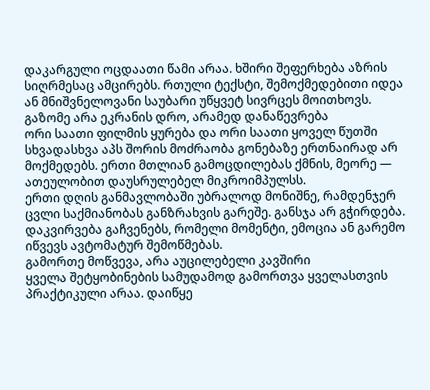დაკარგული ოცდაათი წამი არაა. ხშირი შეფერხება აზრის სიღრმესაც ამცირებს. რთული ტექსტი, შემოქმედებითი იდეა ან მნიშვნელოვანი საუბარი უწყვეტ სივრცეს მოითხოვს.
გაზომე არა ეკრანის დრო, არამედ დანაწევრება
ორი საათი ფილმის ყურება და ორი საათი ყოველ წუთში სხვადასხვა აპს შორის მოძრაობა გონებაზე ერთნაირად არ მოქმედებს. ერთი მთლიან გამოცდილებას ქმნის, მეორე — ათეულობით დაუსრულებელ მიკროიმპულსს.
ერთი დღის განმავლობაში უბრალოდ მონიშნე, რამდენჯერ ცვლი საქმიანობას განზრახვის გარეშე. განსჯა არ გჭირდება. დაკვირვება გაჩვენებს, რომელი მომენტი, ემოცია ან გარემო იწვევს ავტომატურ შემოწმებას.
გამორთე მოწვევა, არა აუცილებელი კავშირი
ყველა შეტყობინების სამუდამოდ გამორთვა ყველასთვის პრაქტიკული არაა. დაიწყე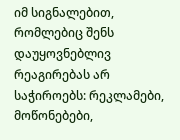იმ სიგნალებით, რომლებიც შენს დაუყოვნებლივ რეაგირებას არ საჭიროებს: რეკლამები, მოწონებები,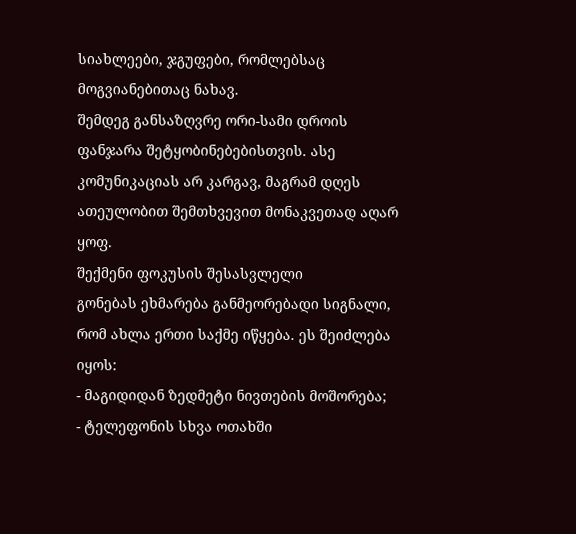სიახლეები, ჯგუფები, რომლებსაც მოგვიანებითაც ნახავ.
შემდეგ განსაზღვრე ორი-სამი დროის ფანჯარა შეტყობინებებისთვის. ასე კომუნიკაციას არ კარგავ, მაგრამ დღეს ათეულობით შემთხვევით მონაკვეთად აღარ ყოფ.
შექმენი ფოკუსის შესასვლელი
გონებას ეხმარება განმეორებადი სიგნალი, რომ ახლა ერთი საქმე იწყება. ეს შეიძლება იყოს:
- მაგიდიდან ზედმეტი ნივთების მოშორება;
- ტელეფონის სხვა ოთახში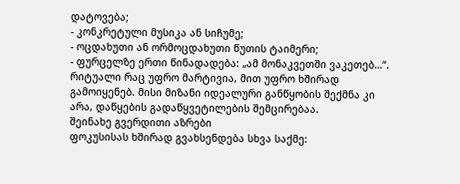დატოვება;
- კონკრეტული მუსიკა ან სიჩუმე;
- ოცდახუთი ან ორმოცდახუთი წუთის ტაიმერი;
- ფურცელზე ერთი წინადადება: „ამ მონაკვეთში ვაკეთებ…“.
რიტუალი რაც უფრო მარტივია, მით უფრო ხშირად გამოიყენებ. მისი მიზანი იდეალური განწყობის შექმნა კი არა, დაწყების გადაწყვეტილების შემცირებაა.
შეინახე გვერდითი აზრები
ფოკუსისას ხშირად გვახსენდება სხვა საქმე: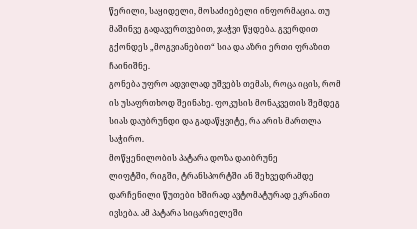წერილი, საყიდელი, მოსაძიებელი ინფორმაცია. თუ მაშინვე გადავერთვებით, ჯაჭვი წყდება. გვერდით გქონდეს „მოგვიანებით“ სია და აზრი ერთი ფრაზით ჩაინიშნე.
გონება უფრო ადვილად უშვებს თემას, როცა იცის, რომ ის უსაფრთხოდ შეინახე. ფოკუსის მონაკვეთის შემდეგ სიას დაუბრუნდი და გადაწყვიტე, რა არის მართლა საჭირო.
მოწყენილობის პატარა დოზა დაიბრუნე
ლიფტში, რიგში, ტრანსპორტში ან შეხვედრამდე დარჩენილი წუთები ხშირად ავტომატურად ეკრანით ივსება. ამ პატარა სიცარიელეში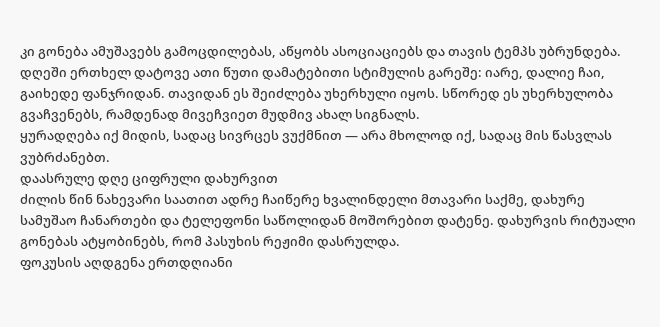კი გონება ამუშავებს გამოცდილებას, აწყობს ასოციაციებს და თავის ტემპს უბრუნდება.
დღეში ერთხელ დატოვე ათი წუთი დამატებითი სტიმულის გარეშე: იარე, დალიე ჩაი, გაიხედე ფანჯრიდან. თავიდან ეს შეიძლება უხერხული იყოს. სწორედ ეს უხერხულობა გვაჩვენებს, რამდენად მივეჩვიეთ მუდმივ ახალ სიგნალს.
ყურადღება იქ მიდის, სადაც სივრცეს ვუქმნით — არა მხოლოდ იქ, სადაც მის წასვლას ვუბრძანებთ.
დაასრულე დღე ციფრული დახურვით
ძილის წინ ნახევარი საათით ადრე ჩაიწერე ხვალინდელი მთავარი საქმე, დახურე სამუშაო ჩანართები და ტელეფონი საწოლიდან მოშორებით დატენე. დახურვის რიტუალი გონებას ატყობინებს, რომ პასუხის რეჟიმი დასრულდა.
ფოკუსის აღდგენა ერთდღიანი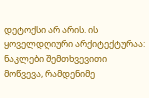დეტოქსი არ არის. ის ყოველდღიური არქიტექტურაა: ნაკლები შემთხვევითი მოწვევა, რამდენიმე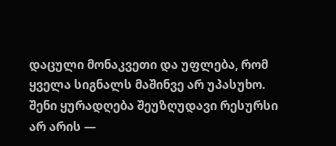დაცული მონაკვეთი და უფლება, რომ ყველა სიგნალს მაშინვე არ უპასუხო. შენი ყურადღება შეუზღუდავი რესურსი არ არის —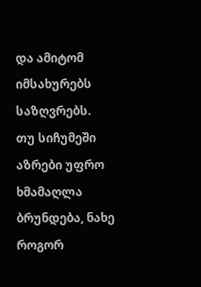და ამიტომ იმსახურებს საზღვრებს.
თუ სიჩუმეში აზრები უფრო ხმამაღლა ბრუნდება, ნახე როგორ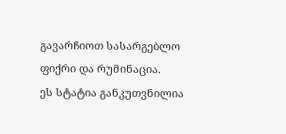გავარჩიოთ სასარგებლო ფიქრი და რუმინაცია.
ეს სტატია განკუთვნილია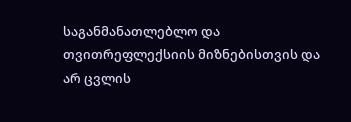საგანმანათლებლო და თვითრეფლექსიის მიზნებისთვის და არ ცვლის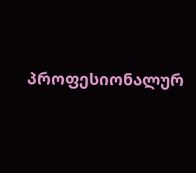პროფესიონალურ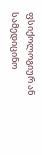ფსიქოლოგიურ ან სამედიცინო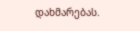დახმარებას.